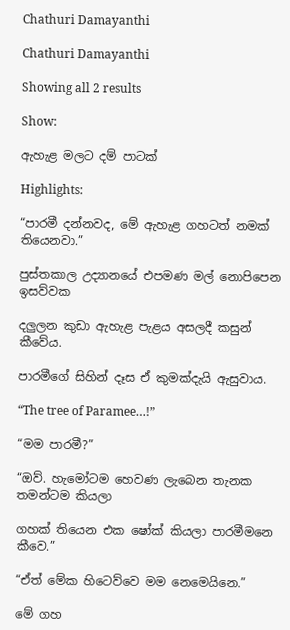Chathuri Damayanthi

Chathuri Damayanthi

Showing all 2 results

Show:

ඇහැළ මලට දම් පාටක්

Highlights:

“පාරමී දන්නවද, මේ ඇහැළ ගහටත් නමක් තියෙනවා.”

පුස්තකාල උද්‍යානයේ එපමණ මල් නොපිපෙන ඉසව්වක

දලුලන කුඩා ඇහැළ පැළය අසලදී කසුන් කීවේය.

පාරමීගේ සිහින් දෑස ඒ කුමක්දැයි ඇසුවාය.

“The tree of Paramee…!”

“මම පාරමී?”

“ඔව්. හැමෝටම හෙවණ ලැබෙන තැනක තමන්ටම කියලා

ගහක් තියෙන එක ෂෝක් කියලා පාරමීමනෙ කීවෙ.”

“ඒත් මේක හිටෙව්වෙ මම නෙමෙයිනෙ.”

මේ ගහ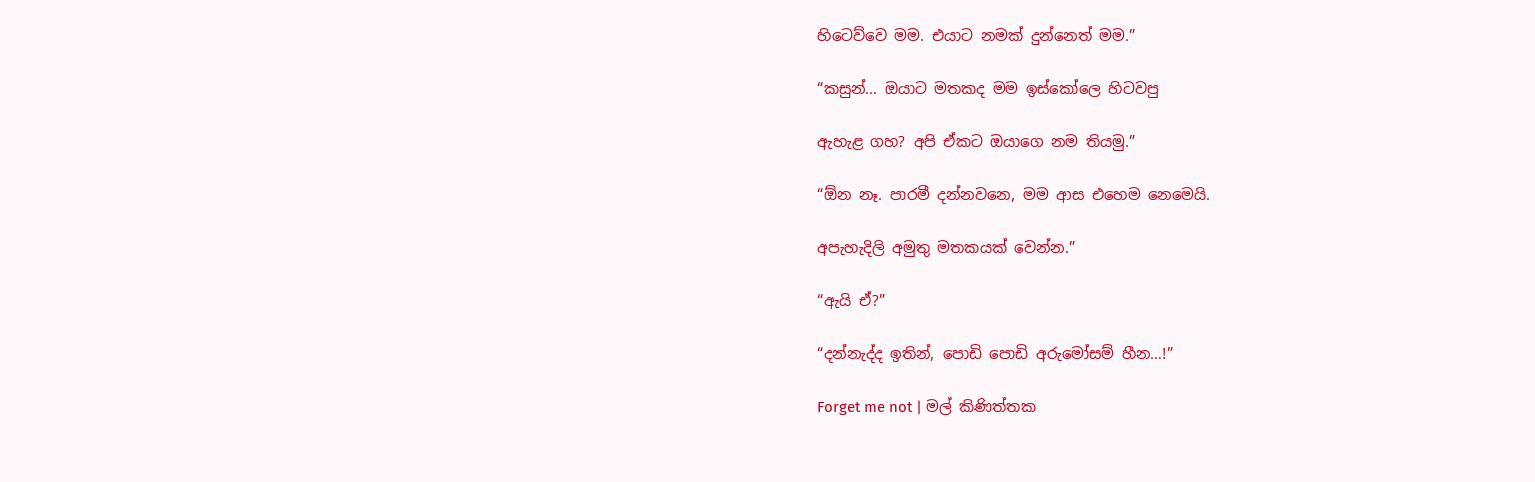හිටෙව්වෙ මම. එයාට නමක් දුන්නෙත් මම.”

“කසුන්… ඔයාට මතකද මම ඉස්කෝලෙ හිටවපු

ඇහැළ ගහ? අපි ඒකට ඔයාගෙ නම තියමු.”

“ඕන නෑ. පාරමී දන්නවනෙ, මම ආස එහෙම නෙමෙයි.

අපැහැදිලි අමුතු මතකයක් වෙන්න.”

“ඇයි ඒ?”

“දන්නැද්ද ඉතින්, පොඩි පොඩි අරුමෝසම් හීන…!”

Forget me not | මල් කිණිත්තක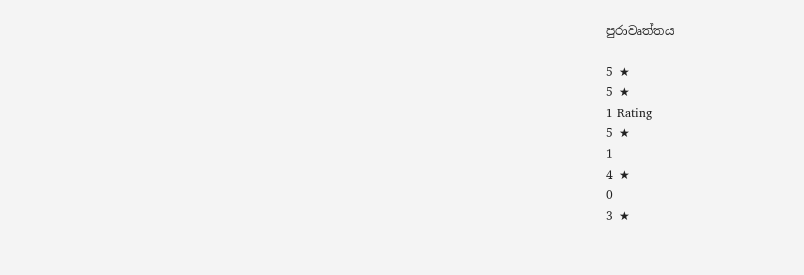පුරාවෘත්තය

5 ★
5 ★
1 Rating
5 ★
1
4 ★
0
3 ★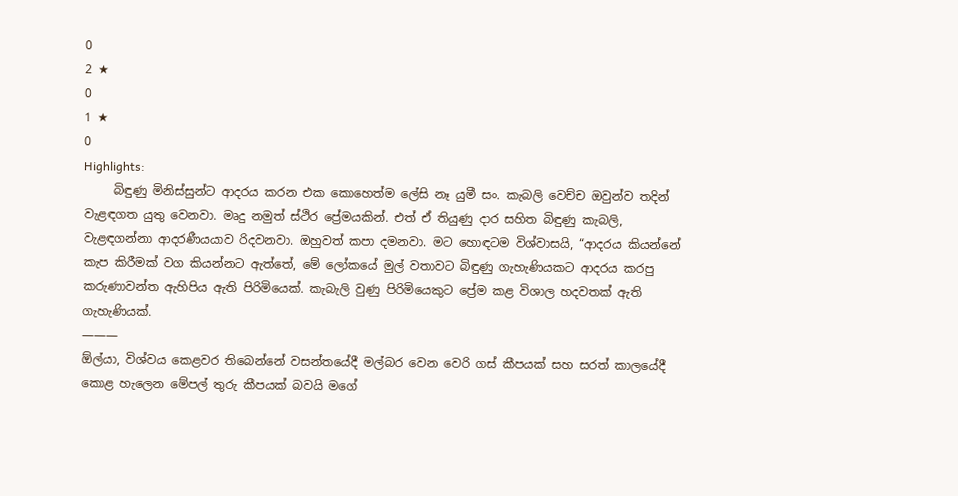0
2 ★
0
1 ★
0
Highlights:
     බිඳුණු මිනිස්සුන්ට ආදරය කරන එක කොහෙත්ම ලේසි නෑ යුමී සං. කැබලි වෙච්ච ඔවුන්ව තදින් වැළඳගත යුතු වෙනවා. මෘදු නමුත් ස්ථිර ප්‍රේමයකින්. එත් ඒ තියුණු දාර සහිත බිඳුණු කැබලි, වැළඳගන්නා ආදරණීයයාව රිදවනවා. ඔහුවත් කපා දමනවා. මට හොඳටම විශ්වාසයි, “ආදරය කියන්නේ කැප කිරීමක් වග කියන්නට ඇත්තේ, මේ ලෝකයේ මුල් වතාවට බිඳුණු ගැහැණියකට ආදරය කරපු කරුණාවන්ත ඇහිපිය ඇති පිරිමියෙක්. කැබැලි වුණු පිරිමියෙකුට ප්‍රේම කළ විශාල හදවතක් ඇති ගැහැණියක්.
———
ඕල්යා, විශ්වය කෙළවර තිබෙන්නේ වසන්තයේදී මල්බර වෙන වෙරි ගස් කීපයක් සහ සරත් කාලයේදී කොළ හැලෙන මේපල් තුරු කීපයක් බවයි මගේ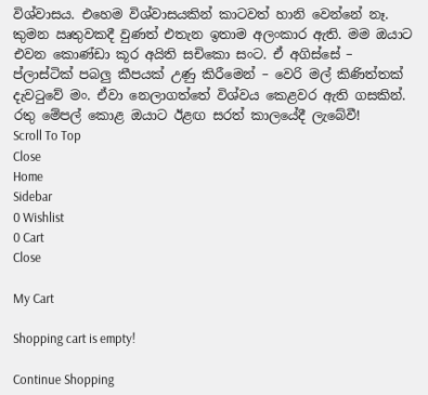විශ්වාසය. එහෙම විශ්වාසයකින් කාටවත් හානි වෙන්නේ නෑ. කුමන ඍතුවකදී වුණත් එතැන ඉතාම අලංකාර ඇති. මම ඔයාට එවන කොණ්ඩා කූර අයිති සචිකො සංට. ඒ අගිස්සේ – ප්ලාස්ටික් පබලු කීපයක් උණු කිරීමෙන් – වෙරි මල් කිණිත්තක් දැවටුවේ මං. ඒවා නෙලාගත්තේ විශ්වය කෙළවර ඇති ගසකින්. රතු මේපල් කොළ ඔයාට ඊළඟ සරත් කාලයේදී ලැබේවී!
Scroll To Top
Close
Home
Sidebar
0 Wishlist
0 Cart
Close

My Cart

Shopping cart is empty!

Continue Shopping